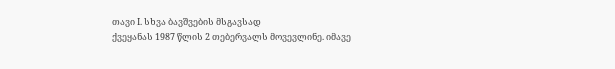თავი I. სხვა ბავშვების მსგავსად
ქვეყანას 1987 წლის 2 თებერვალს მოვევლინე. იმავე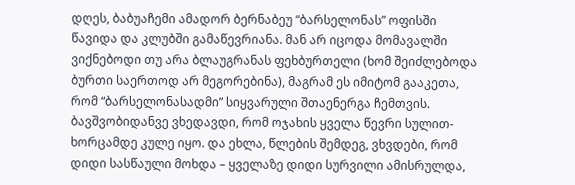დღეს, ბაბუაჩემი ამადორ ბერნაბეუ “ბარსელონას” ოფისში წავიდა და კლუბში გამაწევრიანა. მან არ იცოდა მომავალში ვიქნებოდი თუ არა ბლაუგრანას ფეხბურთელი (ხომ შეიძლებოდა ბურთი საერთოდ არ მეგორებინა), მაგრამ ეს იმიტომ გააკეთა, რომ “ბარსელონასადმი” სიყვარული შთაენერგა ჩემთვის. ბავშვობიდანვე ვხედავდი, რომ ოჯახის ყველა წევრი სულით-ხორცამდე კულე იყო. და ეხლა, წლების შემდეგ, ვხვდები, რომ დიდი სასწაული მოხდა – ყველაზე დიდი სურვილი ამისრულდა,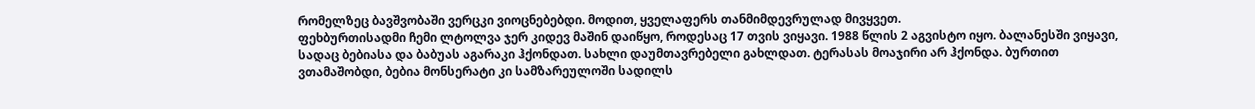რომელზეც ბავშვობაში ვერცკი ვიოცნებებდი. მოდით, ყველაფერს თანმიმდევრულად მივყვეთ.
ფეხბურთისადმი ჩემი ლტოლვა ჯერ კიდევ მაშინ დაიწყო, როდესაც 17 თვის ვიყავი. 1988 წლის 2 აგვისტო იყო. ბალანესში ვიყავი, სადაც ბებიასა და ბაბუას აგარაკი ჰქონდათ. სახლი დაუმთავრებელი გახლდათ. ტერასას მოაჯირი არ ჰქონდა. ბურთით ვთამაშობდი, ბებია მონსერატი კი სამზარეულოში სადილს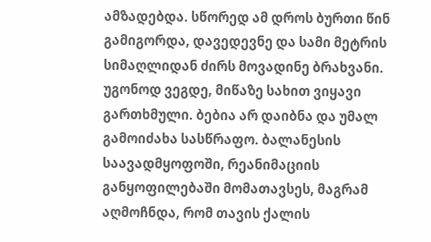ამზადებდა. სწორედ ამ დროს ბურთი წინ გამიგორდა, დავედევნე და სამი მეტრის სიმაღლიდან ძირს მოვადინე ბრახვანი.
უგონოდ ვეგდე, მიწაზე სახით ვიყავი გართხმული. ბებია არ დაიბნა და უმალ გამოიძახა სასწრაფო. ბალანესის საავადმყოფოში, რეანიმაციის განყოფილებაში მომათავსეს, მაგრამ აღმოჩნდა, რომ თავის ქალის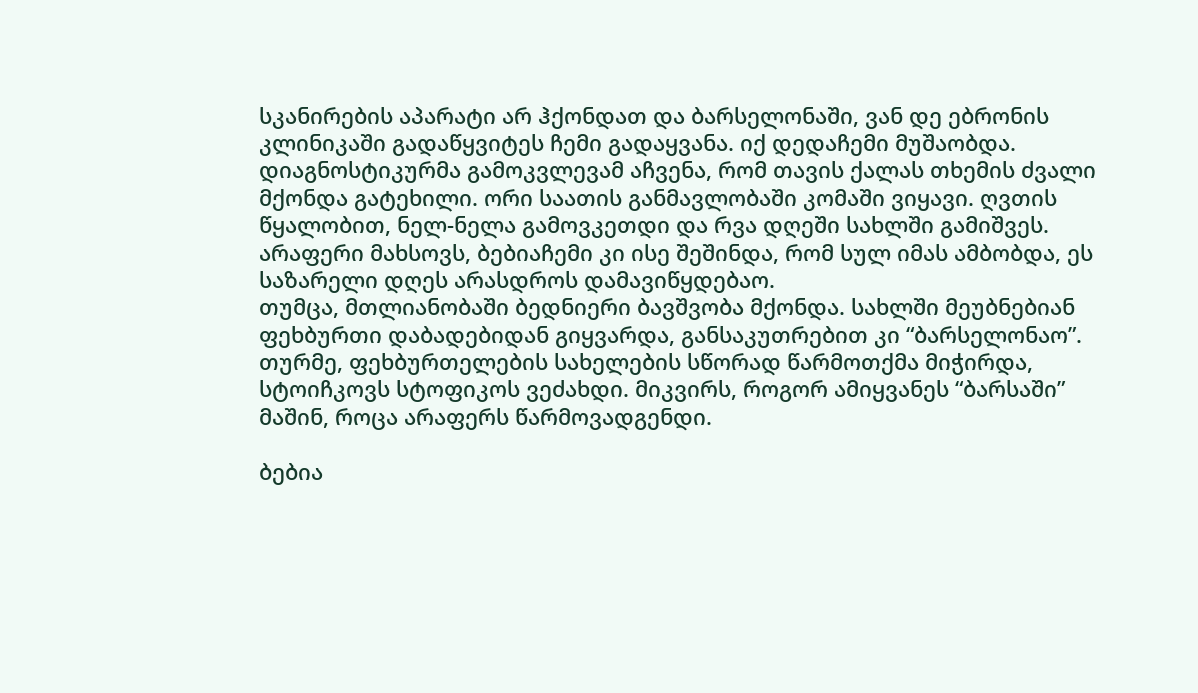სკანირების აპარატი არ ჰქონდათ და ბარსელონაში, ვან დე ებრონის კლინიკაში გადაწყვიტეს ჩემი გადაყვანა. იქ დედაჩემი მუშაობდა.
დიაგნოსტიკურმა გამოკვლევამ აჩვენა, რომ თავის ქალას თხემის ძვალი მქონდა გატეხილი. ორი საათის განმავლობაში კომაში ვიყავი. ღვთის წყალობით, ნელ-ნელა გამოვკეთდი და რვა დღეში სახლში გამიშვეს. არაფერი მახსოვს, ბებიაჩემი კი ისე შეშინდა, რომ სულ იმას ამბობდა, ეს საზარელი დღეს არასდროს დამავიწყდებაო.
თუმცა, მთლიანობაში ბედნიერი ბავშვობა მქონდა. სახლში მეუბნებიან ფეხბურთი დაბადებიდან გიყვარდა, განსაკუთრებით კი “ბარსელონაო”. თურმე, ფეხბურთელების სახელების სწორად წარმოთქმა მიჭირდა, სტოიჩკოვს სტოფიკოს ვეძახდი. მიკვირს, როგორ ამიყვანეს “ბარსაში” მაშინ, როცა არაფერს წარმოვადგენდი.

ბებია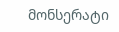მონსერატი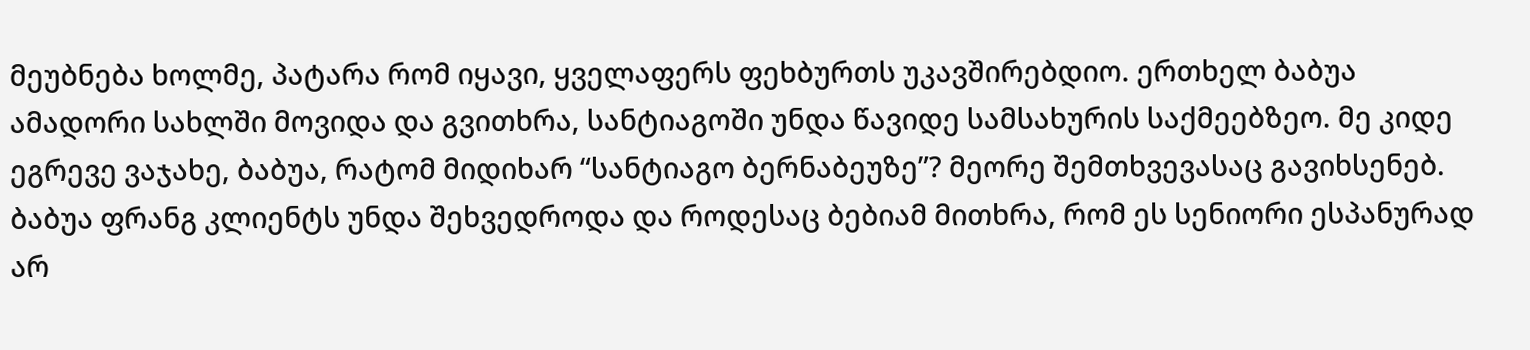მეუბნება ხოლმე, პატარა რომ იყავი, ყველაფერს ფეხბურთს უკავშირებდიო. ერთხელ ბაბუა ამადორი სახლში მოვიდა და გვითხრა, სანტიაგოში უნდა წავიდე სამსახურის საქმეებზეო. მე კიდე ეგრევე ვაჯახე, ბაბუა, რატომ მიდიხარ “სანტიაგო ბერნაბეუზე”? მეორე შემთხვევასაც გავიხსენებ. ბაბუა ფრანგ კლიენტს უნდა შეხვედროდა და როდესაც ბებიამ მითხრა, რომ ეს სენიორი ესპანურად არ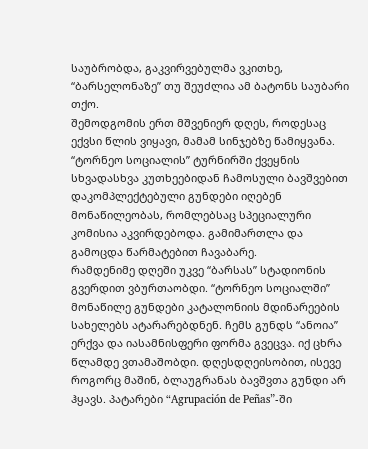საუბრობდა, გაკვირვებულმა ვკითხე, “ბარსელონაზე” თუ შეუძლია ამ ბატონს საუბარი თქო.
შემოდგომის ერთ მშვენიერ დღეს, როდესაც ექვსი წლის ვიყავი, მამამ სინჯებზე წამიყვანა. “ტორნეო სოციალის” ტურნირში ქვეყნის სხვადასხვა კუთხეებიდან ჩამოსული ბავშვებით დაკომპლექტებული გუნდები იღებენ მონაწილეობას, რომლებსაც სპეციალური კომისია აკვირდებოდა. გამიმართლა და გამოცდა წარმატებით ჩავაბარე.
რამდენიმე დღეში უკვე “ბარსას” სტადიონის გვერდით ვბურთაობდი. “ტორნეო სოციალში” მონაწილე გუნდები კატალონიის მდინარეების სახელებს ატარარებდნენ. ჩემს გუნდს “ანოია” ერქვა და იასამნისფერი ფორმა გვეცვა. იქ ცხრა წლამდე ვთამაშობდი. დღესდღეისობით, ისევე როგორც მაშინ, ბლაუგრანას ბავშვთა გუნდი არ ჰყავს. პატარები “Agrupación de Peñas”-ში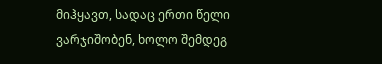მიჰყავთ, სადაც ერთი წელი ვარჯიშობენ, ხოლო შემდეგ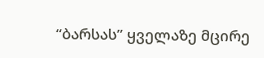“ბარსას” ყველაზე მცირე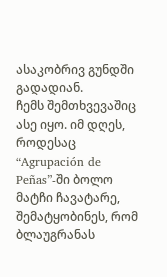ასაკობრივ გუნდში გადადიან.
ჩემს შემთხვევაშიც ასე იყო. იმ დღეს, როდესაც “Agrupación de Peñas”-ში ბოლო მატჩი ჩავატარე, შემატყობინეს, რომ ბლაუგრანას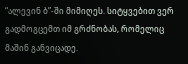“ალევინ ბ”-ში მიმიღეს. სიტყვებით ვერ გადმოგცემთ იმ გრძნობას, რომელიც მაშინ განვიცადე.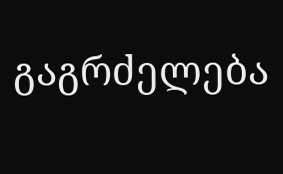გაგრძელება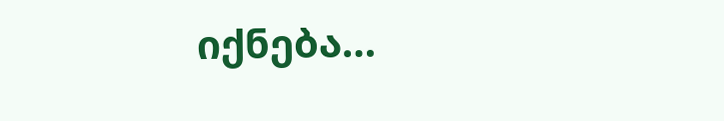იქნება…